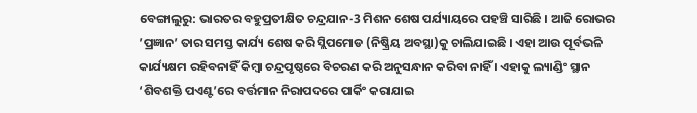ବେଙ୍ଗାଲୁରୁ: ଭାରତର ବହୁପ୍ରତୀକ୍ଷିତ ଚନ୍ଦ୍ରଯାନ-3 ମିଶନ ଶେଷ ପର୍ଯ୍ୟାୟରେ ପହଞ୍ଚି ସାରିଛି । ଆଜି ରୋଭର ’ପ୍ରଜ୍ଞାନ’ ତାର ସମସ୍ତ କାର୍ଯ୍ୟ ଶେଷ କରି ସ୍ଲିପମୋଡ (ନିଷ୍କ୍ରିୟ ଅବସ୍ଥା)କୁ ଚାଲିଯାଇଛି । ଏହା ଆଉ ପୂର୍ବଭଳି କାର୍ଯ୍ୟକ୍ଷମ ରହିବନାହିଁ କିମ୍ବା ଚନ୍ଦ୍ରପୃଷ୍ଠରେ ବିଚରଣ କରି ଅନୁସନ୍ଧାନ କରିବା ନାହିଁ । ଏହାକୁ ଲ୍ୟାଣ୍ଡିଂ ସ୍ଥାନ ‘ଶିବଶକ୍ତି ପଏଣ୍ଟ’ରେ ବର୍ତ୍ତମାନ ନିରାପଦରେ ପାର୍କିଂ କରାଯାଇ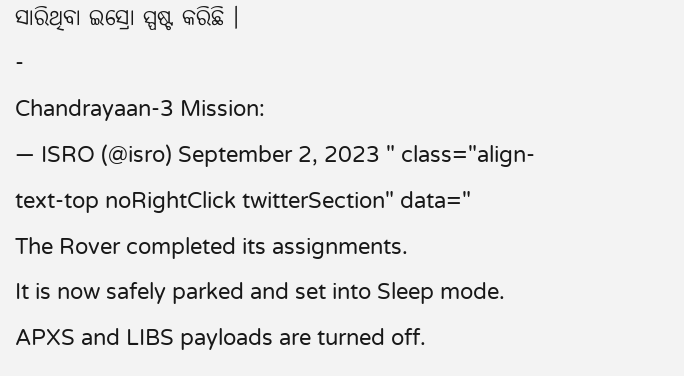ସାରିଥିବା ଇସ୍ରୋ ସ୍ପଷ୍ଟ କରିଛି ।
-
Chandrayaan-3 Mission:
— ISRO (@isro) September 2, 2023 " class="align-text-top noRightClick twitterSection" data="
The Rover completed its assignments.
It is now safely parked and set into Sleep mode.
APXS and LIBS payloads are turned off.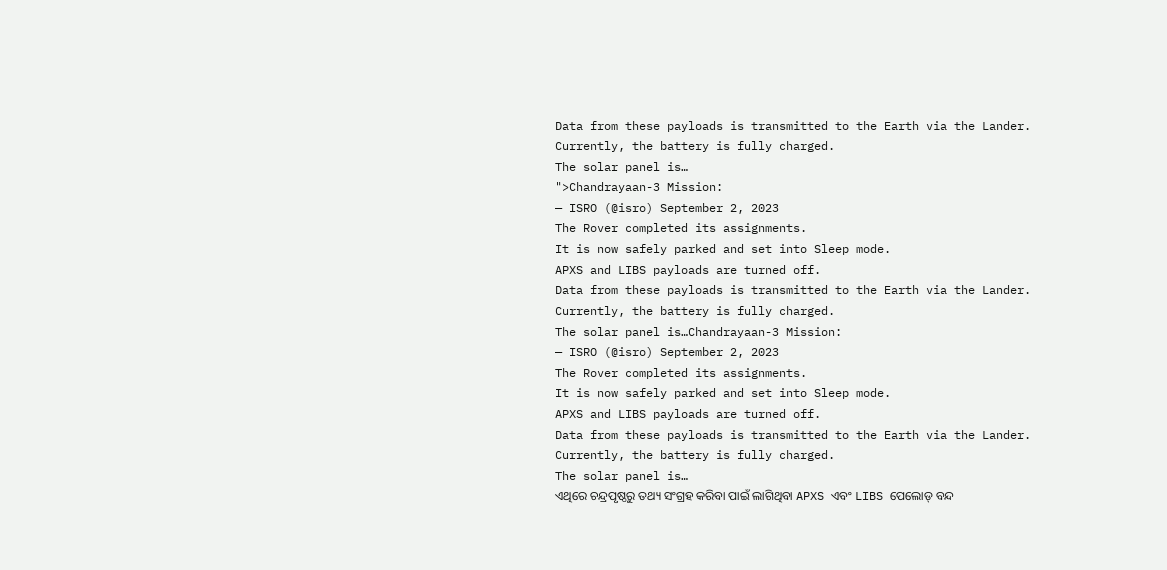Data from these payloads is transmitted to the Earth via the Lander.
Currently, the battery is fully charged.
The solar panel is…
">Chandrayaan-3 Mission:
— ISRO (@isro) September 2, 2023
The Rover completed its assignments.
It is now safely parked and set into Sleep mode.
APXS and LIBS payloads are turned off.
Data from these payloads is transmitted to the Earth via the Lander.
Currently, the battery is fully charged.
The solar panel is…Chandrayaan-3 Mission:
— ISRO (@isro) September 2, 2023
The Rover completed its assignments.
It is now safely parked and set into Sleep mode.
APXS and LIBS payloads are turned off.
Data from these payloads is transmitted to the Earth via the Lander.
Currently, the battery is fully charged.
The solar panel is…
ଏଥିରେ ଚନ୍ଦ୍ରପୃଷ୍ଠରୁ ତଥ୍ୟ ସଂଗ୍ରହ କରିବା ପାଇଁ ଲାଗିଥିବା APXS ଏବଂ LIBS ପେଲୋଡ୍ ବନ୍ଦ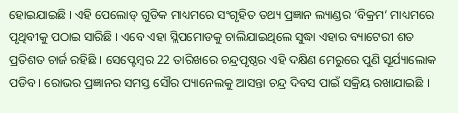ହୋଇଯାଇଛି । ଏହି ପେଲୋଡ୍ ଗୁଡିକ ମାଧ୍ୟମରେ ସଂଗୃହିତ ତଥ୍ୟ ପ୍ରଜ୍ଞାନ ଲ୍ୟାଣ୍ଡର ‘ବିକ୍ରମ’ ମାଧ୍ୟମରେ ପୃଥିବୀକୁ ପଠାଇ ସାରିଛି । ଏବେ ଏହା ସ୍ଲିପମୋଡକୁ ଚାଲିଯାଇଥିଲେ ସୁଦ୍ଧା ଏହାର ବ୍ୟାଟେରୀ ଶତ ପ୍ରତିଶତ ଚାର୍ଜ ରହିଛି । ସେପ୍ଟେମ୍ବର 22 ତାରିଖରେ ଚନ୍ଦ୍ରପୃଷ୍ଠର ଏହି ଦକ୍ଷିଣ ମେରୁରେ ପୁଣି ସୂର୍ଯ୍ୟାଲୋକ ପଡିବ । ରୋଭର ପ୍ରଜ୍ଞାନର ସମସ୍ତ ସୌର ପ୍ୟାନେଲକୁ ଆସନ୍ତା ଚନ୍ଦ୍ର ଦିବସ ପାଇଁ ସକ୍ରିୟ ରଖାଯାଇଛି ।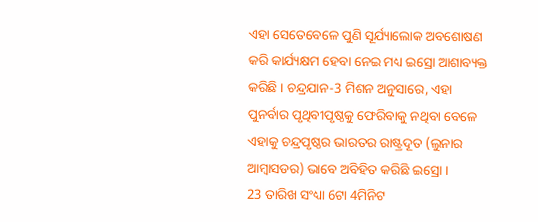ଏହା ସେତେବେଳେ ପୁଣି ସୂର୍ଯ୍ୟାଲୋକ ଅବଶୋଷଣ କରି କାର୍ଯ୍ୟକ୍ଷମ ହେବା ନେଇ ମଧ୍ୟ ଇସ୍ରୋ ଆଶାବ୍ୟକ୍ତ କରିଛି । ଚନ୍ଦ୍ରଯାନ-3 ମିଶନ ଅନୁସାରେ, ଏହା ପୁନର୍ବାର ପୃଥିବୀପୃଷ୍ଠକୁ ଫେରିବାକୁ ନଥିବା ବେଳେ ଏହାକୁ ଚନ୍ଦ୍ରପୃଷ୍ଠର ଭାରତର ରାଷ୍ଟ୍ରଦୂତ (ଲୁନାର ଆମ୍ବାସଡର) ଭାବେ ଅବିହିତ କରିଛି ଇସ୍ରୋ ।
23 ତାରିଖ ସଂଧ୍ୟା 6ଟା 4ମିନିଟ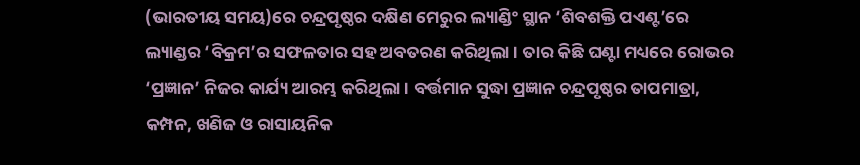(ଭାରତୀୟ ସମୟ)ରେ ଚନ୍ଦ୍ରପୃଷ୍ଠର ଦକ୍ଷିଣ ମେରୁର ଲ୍ୟାଣ୍ଡିଂ ସ୍ଥାନ ‘ଶିବଶକ୍ତି ପଏଣ୍ଟ’ରେ ଲ୍ୟାଣ୍ଡର ‘ବିକ୍ରମ’ର ସଫଳତାର ସହ ଅବତରଣ କରିଥିଲା । ତାର କିଛି ଘଣ୍ଟା ମଧ୍ୟରେ ରୋଭର ‘ପ୍ରଜ୍ଞାନ’ ନିଜର କାର୍ଯ୍ୟ ଆରମ୍ଭ କରିଥିଲା । ବର୍ତ୍ତମାନ ସୁଦ୍ଧା ପ୍ରଜ୍ଞାନ ଚନ୍ଦ୍ରପୃଷ୍ଠର ତାପମାତ୍ରା, କମ୍ପନ, ଖଣିଜ ଓ ରାସାୟନିକ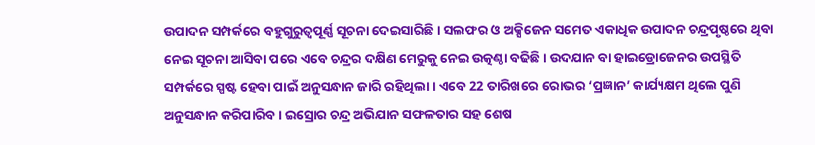ଉପାଦନ ସମ୍ପର୍କରେ ବହୁଗୁରୁତ୍ବପୂର୍ଣ୍ଣ ସୂଚନା ଦେଇସାରିଛି । ସଲଫର ଓ ଅକ୍ସିଜେନ ସମେତ ଏକାଧିକ ଉପାଦନ ଚନ୍ଦ୍ରପୃଷ୍ଠରେ ଥିବା ନେଇ ସୂଚନା ଆସିବା ପରେ ଏବେ ଚନ୍ଦ୍ରର ଦକ୍ଷିଣ ମେରୁକୁ ନେଇ ଉତ୍କଣ୍ଠା ବଢିଛି । ଉଦଯାନ ବା ହାଇଡ୍ରୋଜେନର ଉପସ୍ଥିତି ସମ୍ପର୍କରେ ସ୍ପଷ୍ଟ ହେବା ପାଇଁ ଅନୁସନ୍ଧାନ ଜାରି ରହିଥିଲା । ଏବେ 22 ତାରିଖରେ ରୋଭର ‘ପ୍ରଜ୍ଞାନ’ କାର୍ଯ୍ୟକ୍ଷମ ଥିଲେ ପୁଣି ଅନୁସନ୍ଧାନ କରିପାରିବ । ଇସ୍ରୋର ଚନ୍ଦ୍ର ଅଭିଯାନ ସଫଳତାର ସହ ଶେଷ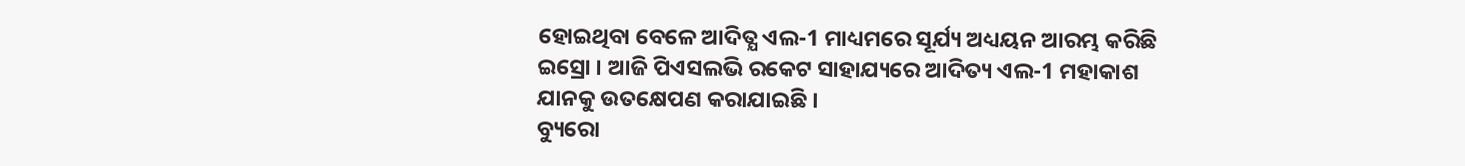ହୋଇଥିବା ବେଳେ ଆଦିତ୍ଯ ଏଲ-1 ମାଧ୍ୟମରେ ସୂର୍ଯ୍ୟ ଅଧ୍ୟୟନ ଆରମ୍ଭ କରିଛି ଇସ୍ରୋ । ଆଜି ପିଏସଲଭି ରକେଟ ସାହାଯ୍ୟରେ ଆଦିତ୍ୟ ଏଲ-1 ମହାକାଶ ଯାନକୁ ଉତକ୍ଷେପଣ କରାଯାଇଛି ।
ବ୍ୟୁରୋ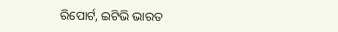ରିପୋର୍ଟ, ଇଟିଭି ଭାରତ